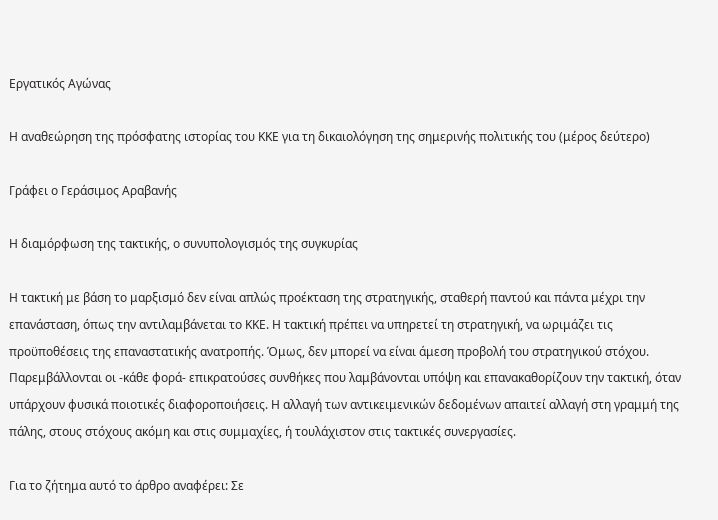Εργατικός Αγώνας

Η αναθεώρηση της πρόσφατης ιστορίας του ΚΚΕ για τη δικαιολόγηση της σημερινής πολιτικής του (μέρος δεύτερο)

Γράφει ο Γεράσιμος Αραβανής

Η διαμόρφωση της τακτικής, ο συνυπολογισμός της συγκυρίας

Η τακτική με βάση το μαρξισμό δεν είναι απλώς προέκταση της στρατηγικής, σταθερή παντού και πάντα μέχρι την επανάσταση, όπως την αντιλαμβάνεται το ΚΚΕ. Η τακτική πρέπει να υπηρετεί τη στρατηγική, να ωριμάζει τις προϋποθέσεις της επαναστατικής ανατροπής. Όμως, δεν μπορεί να είναι άμεση προβολή του στρατηγικού στόχου. Παρεμβάλλονται οι -κάθε φορά- επικρατούσες συνθήκες που λαμβάνονται υπόψη και επανακαθορίζουν την τακτική, όταν υπάρχουν φυσικά ποιοτικές διαφοροποιήσεις. Η αλλαγή των αντικειμενικών δεδομένων απαιτεί αλλαγή στη γραμμή της πάλης, στους στόχους ακόμη και στις συμμαχίες, ή τουλάχιστον στις τακτικές συνεργασίες.

Για το ζήτημα αυτό το άρθρο αναφέρει: Σε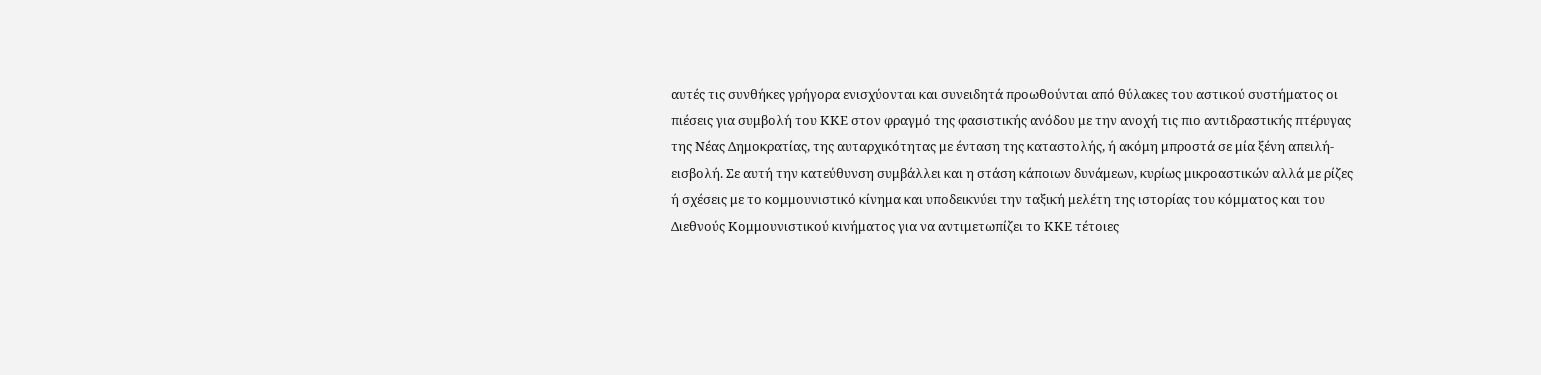αυτές τις συνθήκες γρήγορα ενισχύονται και συνειδητά προωθούνται από θύλακες του αστικού συστήματος οι πιέσεις για συμβολή του ΚΚΕ στον φραγμό της φασιστικής ανόδου με την ανοχή τις πιο αντιδραστικής πτέρυγας της Νέας Δημοκρατίας, της αυταρχικότητας με ένταση της καταστολής, ή ακόμη μπροστά σε μία ξένη απειλή- εισβολή. Σε αυτή την κατεύθυνση συμβάλλει και η στάση κάποιων δυνάμεων, κυρίως μικροαστικών αλλά με ρίζες ή σχέσεις με το κομμουνιστικό κίνημα και υποδεικνύει την ταξική μελέτη της ιστορίας του κόμματος και του Διεθνούς Κομμουνιστικού κινήματος για να αντιμετωπίζει το ΚΚΕ τέτοιες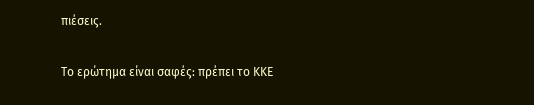πιέσεις.

Το ερώτημα είναι σαφές: πρέπει το ΚΚΕ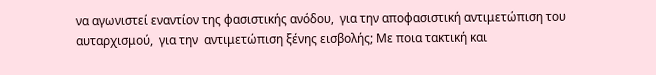να αγωνιστεί εναντίον της φασιστικής ανόδου,  για την αποφασιστική αντιμετώπιση του αυταρχισμού,  για την  αντιμετώπιση ξένης εισβολής; Με ποια τακτική και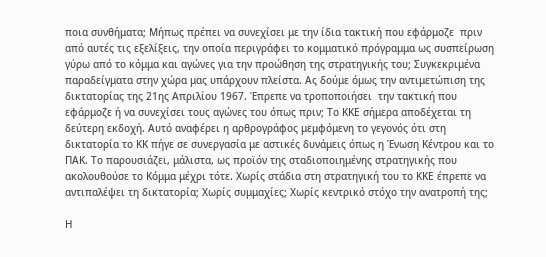ποια συνθήματα; Μήπως πρέπει να συνεχίσει με την ίδια τακτική που εφάρμοζε  πριν από αυτές τις εξελίξεις, την οποία περιγράφει το κομματικό πρόγραμμα ως συσπείρωση γύρω από το κόμμα και αγώνες για την προώθηση της στρατηγικής του; Συγκεκριμένα παραδείγματα στην χώρα μας υπάρχουν πλείστα. Ας δούμε όμως την αντιμετώπιση της δικτατορίας της 21ης Απριλίου 1967. Έπρεπε να τροποποιήσει  την τακτική που εφάρμοζε ή να συνεχίσει τους αγώνες του όπως πριν; Το ΚΚΕ σήμερα αποδέχεται τη δεύτερη εκδοχή. Αυτό αναφέρει η αρθρογράφος μεμφόμενη το γεγονός ότι στη δικτατορία το ΚΚ πήγε σε συνεργασία με αστικές δυνάμεις όπως η Ένωση Κέντρου και το ΠΑΚ. Το παρουσιάζει, μάλιστα, ως προϊόν της σταδιοποιημένης στρατηγικής που ακολουθούσε το Κόμμα μέχρι τότε. Χωρίς στάδια στη στρατηγική του το ΚΚΕ έπρεπε να αντιπαλέψει τη δικτατορία; Χωρίς συμμαχίες; Χωρίς κεντρικό στόχο την ανατροπή της;

Η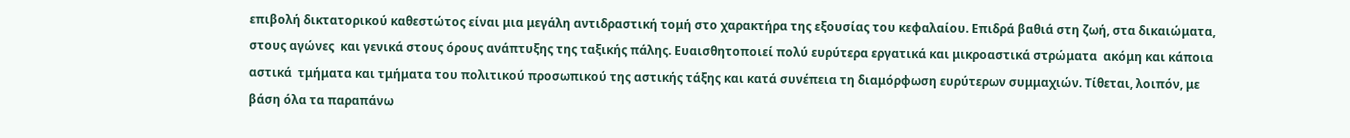επιβολή δικτατορικού καθεστώτος είναι μια μεγάλη αντιδραστική τομή στο χαρακτήρα της εξουσίας του κεφαλαίου. Επιδρά βαθιά στη ζωή, στα δικαιώματα, στους αγώνες  και γενικά στους όρους ανάπτυξης της ταξικής πάλης. Ευαισθητοποιεί πολύ ευρύτερα εργατικά και μικροαστικά στρώματα  ακόμη και κάποια  αστικά  τμήματα και τμήματα του πολιτικού προσωπικού της αστικής τάξης και κατά συνέπεια τη διαμόρφωση ευρύτερων συμμαχιών. Τίθεται, λοιπόν, με βάση όλα τα παραπάνω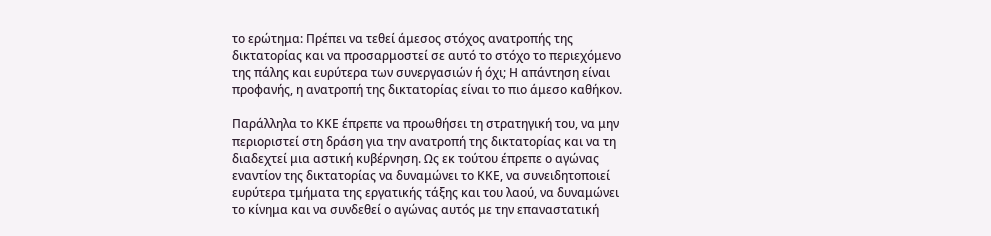το ερώτημα: Πρέπει να τεθεί άμεσος στόχος ανατροπής της δικτατορίας και να προσαρμοστεί σε αυτό το στόχο το περιεχόμενο της πάλης και ευρύτερα των συνεργασιών ή όχι; Η απάντηση είναι προφανής, η ανατροπή της δικτατορίας είναι το πιο άμεσο καθήκον.

Παράλληλα το ΚΚΕ έπρεπε να προωθήσει τη στρατηγική του, να μην περιοριστεί στη δράση για την ανατροπή της δικτατορίας και να τη διαδεχτεί μια αστική κυβέρνηση. Ως εκ τούτου έπρεπε ο αγώνας εναντίον της δικτατορίας να δυναμώνει το ΚΚΕ, να συνειδητοποιεί ευρύτερα τμήματα της εργατικής τάξης και του λαού, να δυναμώνει το κίνημα και να συνδεθεί ο αγώνας αυτός με την επαναστατική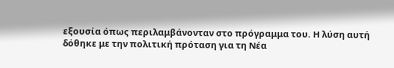εξουσία όπως περιλαμβάνονταν στο πρόγραμμα του. Η λύση αυτή δόθηκε με την πολιτική πρόταση για τη Νέα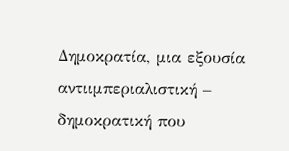Δημοκρατία, μια εξουσία αντιιμπεριαλιστική – δημοκρατική που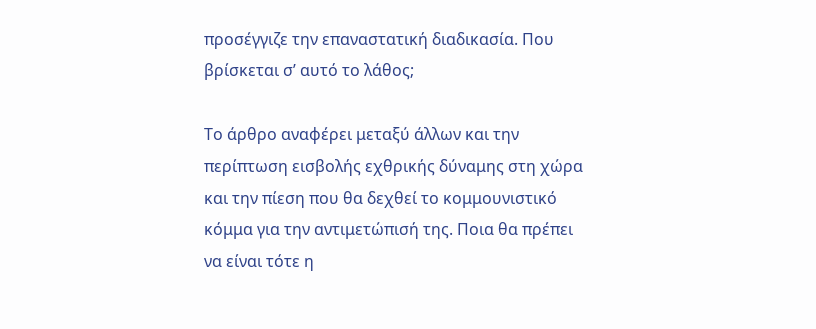προσέγγιζε την επαναστατική διαδικασία. Που βρίσκεται σ’ αυτό το λάθος;

Το άρθρο αναφέρει μεταξύ άλλων και την περίπτωση εισβολής εχθρικής δύναμης στη χώρα και την πίεση που θα δεχθεί το κομμουνιστικό κόμμα για την αντιμετώπισή της. Ποια θα πρέπει να είναι τότε η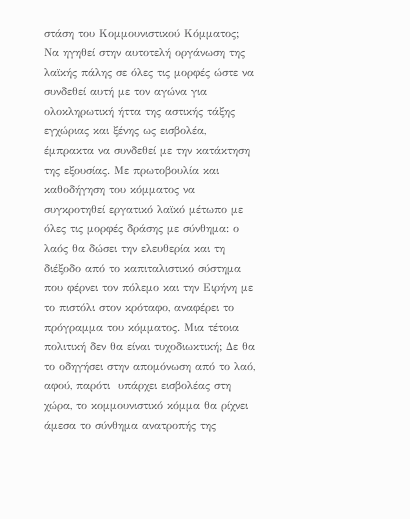στάση του Κομμουνιστικού Κόμματος; Να ηγηθεί στην αυτοτελή οργάνωση της λαϊκής πάλης σε όλες τις μορφές ώστε να συνδεθεί αυτή με τον αγώνα για ολοκληρωτική ήττα της αστικής τάξης εγχώριας και ξένης ως εισβολέα, έμπρακτα να συνδεθεί με την κατάκτηση της εξουσίας. Με πρωτοβουλία και καθοδήγηση του κόμματος να συγκροτηθεί εργατικό λαϊκό μέτωπο με όλες τις μορφές δράσης με σύνθημα: ο λαός θα δώσει την ελευθερία και τη διέξοδο από το καπιταλιστικό σύστημα που φέρνει τον πόλεμο και την Ειρήνη με το πιστόλι στον κρόταφο, αναφέρει το πρόγραμμα του κόμματος. Μια τέτοια πολιτική δεν θα είναι τυχοδιωκτική; Δε θα το οδηγήσει στην απομόνωση από το λαό, αφού, παρότι  υπάρχει εισβολέας στη χώρα, το κομμουνιστικό κόμμα θα ρίχνει άμεσα το σύνθημα ανατροπής της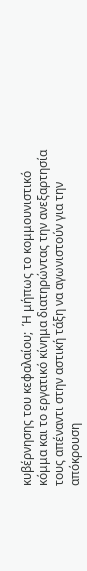κυβέρνησης του κεφαλαίου;  Ή μήπως το κομμουνιστικό κόμμα και το εργατικό κίνημα διατηρώντας την ανεξαρτησία τους απέναντι στην αστική τάξη να αγωνιστούν για την απόκρουση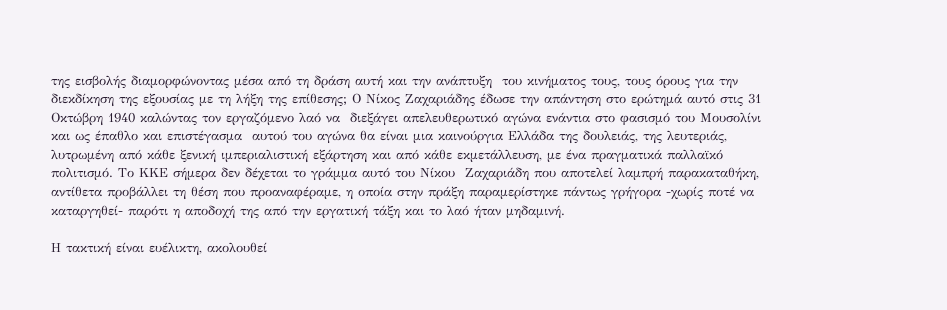της εισβολής διαμορφώνοντας μέσα από τη δράση αυτή και την ανάπτυξη  του κινήματος τους, τους όρους για την διεκδίκηση της εξουσίας με τη λήξη της επίθεσης; Ο Νίκος Ζαχαριάδης έδωσε την απάντηση στο ερώτημά αυτό στις 31 Οκτώβρη 1940 καλώντας τον εργαζόμενο λαό να  διεξάγει απελευθερωτικό αγώνα ενάντια στο φασισμό του Μουσολίνι και ως έπαθλο και επιστέγασμα  αυτού του αγώνα θα είναι μια καινούργια Ελλάδα της δουλειάς, της λευτεριάς, λυτρωμένη από κάθε ξενική ιμπεριαλιστική εξάρτηση και από κάθε εκμετάλλευση, με ένα πραγματικά παλλαϊκό  πολιτισμό. Το ΚΚΕ σήμερα δεν δέχεται το γράμμα αυτό του Νίκου  Ζαχαριάδη που αποτελεί λαμπρή παρακαταθήκη, αντίθετα προβάλλει τη θέση που προαναφέραμε, η οποία στην πράξη παραμερίστηκε πάντως γρήγορα -χωρίς ποτέ να καταργηθεί- παρότι η αποδοχή της από την εργατική τάξη και το λαό ήταν μηδαμινή.

Η τακτική είναι ευέλικτη, ακολουθεί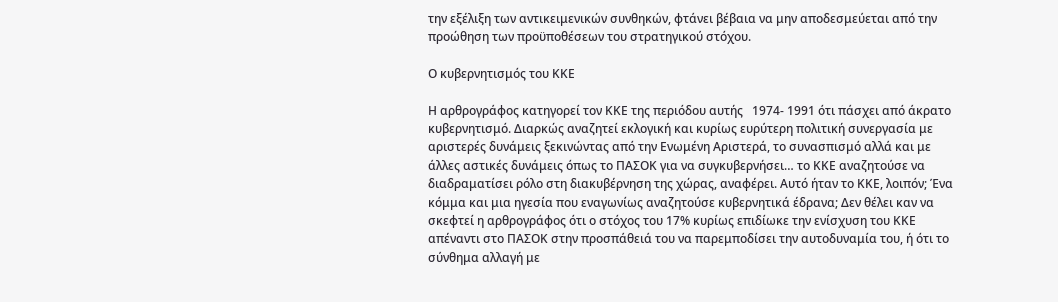την εξέλιξη των αντικειμενικών συνθηκών, φτάνει βέβαια να μην αποδεσμεύεται από την προώθηση των προϋποθέσεων του στρατηγικού στόχου.

Ο κυβερνητισμός του ΚΚΕ

Η αρθρογράφος κατηγορεί τον ΚΚΕ της περιόδου αυτής   1974- 1991 ότι πάσχει από άκρατο κυβερνητισμό. Διαρκώς αναζητεί εκλογική και κυρίως ευρύτερη πολιτική συνεργασία με αριστερές δυνάμεις ξεκινώντας από την Ενωμένη Αριστερά, το συνασπισμό αλλά και με άλλες αστικές δυνάμεις όπως το ΠΑΣΟΚ για να συγκυβερνήσει… το ΚΚΕ αναζητούσε να διαδραματίσει ρόλο στη διακυβέρνηση της χώρας, αναφέρει. Αυτό ήταν το ΚΚΕ, λοιπόν; Ένα κόμμα και μια ηγεσία που εναγωνίως αναζητούσε κυβερνητικά έδρανα; Δεν θέλει καν να σκεφτεί η αρθρογράφος ότι ο στόχος του 17% κυρίως επιδίωκε την ενίσχυση του ΚΚΕ απέναντι στο ΠΑΣΟΚ στην προσπάθειά του να παρεμποδίσει την αυτοδυναμία του, ή ότι το σύνθημα αλλαγή με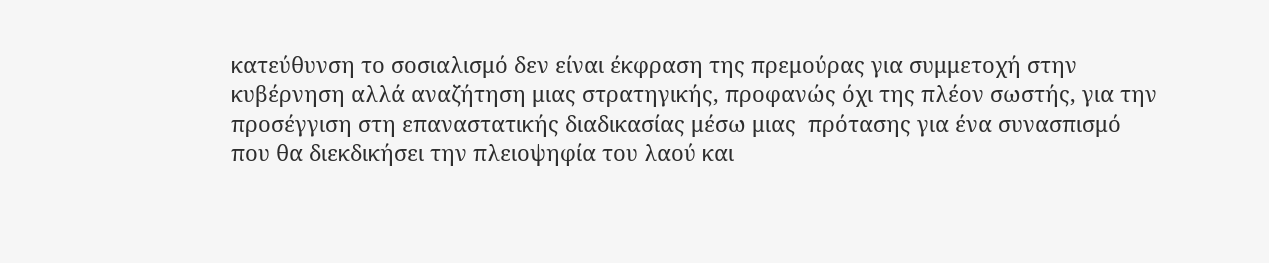κατεύθυνση το σοσιαλισμό δεν είναι έκφραση της πρεμούρας για συμμετοχή στην κυβέρνηση αλλά αναζήτηση μιας στρατηγικής, προφανώς όχι της πλέον σωστής, για την προσέγγιση στη επαναστατικής διαδικασίας μέσω μιας  πρότασης για ένα συνασπισμό που θα διεκδικήσει την πλειοψηφία του λαού και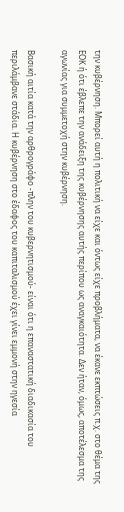την κυβέρνηση. Μπορεί αυτή η πολιτική να είχε και όντως είχε προβλήματα, να έκανε εκπτώσεις π.χ. στο θέμα της ΕΟΚ ή ότι έβλεπε την ανάδειξη της κυβέρνησης αυτής περίπου ως αναγκαιότητα. Δεν ήταν, όμως, αποτέλεσμα της αγωνίας για συμμετοχή στην κυβέρνηση.

Βασική αιτία κατά την αρθρογράφο -πλην του κυβερνητισμού- είναι ότι η επαναστατική διαδικασία του περιλάμβανε στάδια. Η κυβέρνηση στο έδαφος του καπιταλισμού έχει γίνει εμμονή στην ηγεσία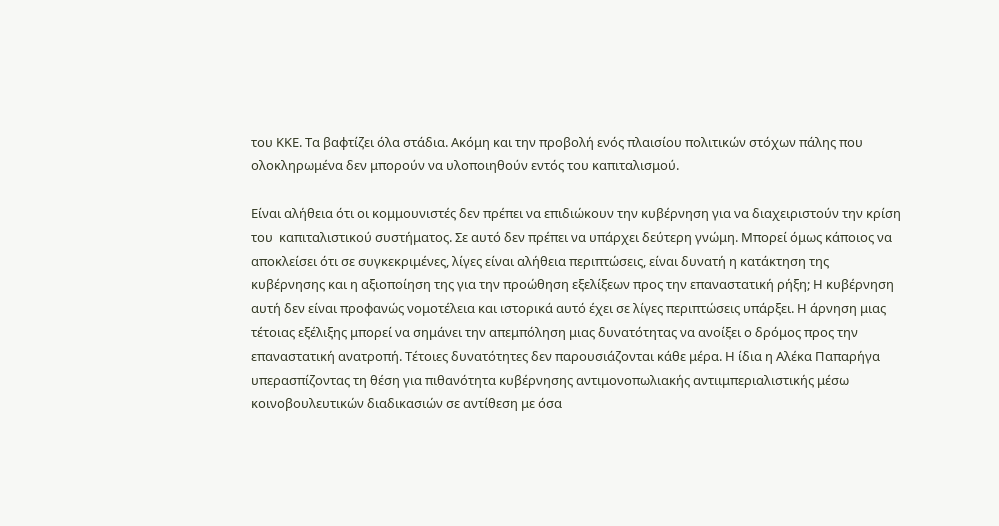του ΚΚΕ. Τα βαφτίζει όλα στάδια. Ακόμη και την προβολή ενός πλαισίου πολιτικών στόχων πάλης που ολοκληρωμένα δεν μπορούν να υλοποιηθούν εντός του καπιταλισμού.

Είναι αλήθεια ότι οι κομμουνιστές δεν πρέπει να επιδιώκουν την κυβέρνηση για να διαχειριστούν την κρίση του  καπιταλιστικού συστήματος. Σε αυτό δεν πρέπει να υπάρχει δεύτερη γνώμη. Μπορεί όμως κάποιος να αποκλείσει ότι σε συγκεκριμένες, λίγες είναι αλήθεια περιπτώσεις, είναι δυνατή η κατάκτηση της κυβέρνησης και η αξιοποίηση της για την προώθηση εξελίξεων προς την επαναστατική ρήξη; Η κυβέρνηση αυτή δεν είναι προφανώς νομοτέλεια και ιστορικά αυτό έχει σε λίγες περιπτώσεις υπάρξει. Η άρνηση μιας τέτοιας εξέλιξης μπορεί να σημάνει την απεμπόληση μιας δυνατότητας να ανοίξει ο δρόμος προς την επαναστατική ανατροπή. Τέτοιες δυνατότητες δεν παρουσιάζονται κάθε μέρα. Η ίδια η Αλέκα Παπαρήγα υπερασπίζοντας τη θέση για πιθανότητα κυβέρνησης αντιμονοπωλιακής αντιιμπεριαλιστικής μέσω κοινοβουλευτικών διαδικασιών σε αντίθεση με όσα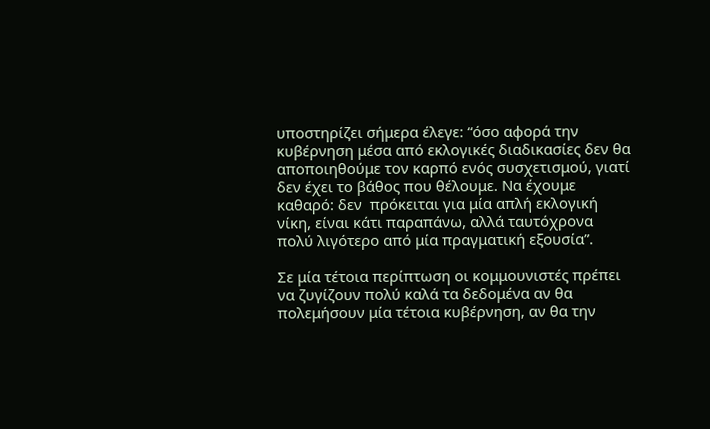υποστηρίζει σήμερα έλεγε: “όσο αφορά την κυβέρνηση μέσα από εκλογικές διαδικασίες δεν θα αποποιηθούμε τον καρπό ενός συσχετισμού, γιατί δεν έχει το βάθος που θέλουμε. Να έχουμε καθαρό: δεν  πρόκειται για μία απλή εκλογική νίκη, είναι κάτι παραπάνω, αλλά ταυτόχρονα πολύ λιγότερο από μία πραγματική εξουσία”.

Σε μία τέτοια περίπτωση οι κομμουνιστές πρέπει να ζυγίζουν πολύ καλά τα δεδομένα αν θα πολεμήσουν μία τέτοια κυβέρνηση, αν θα την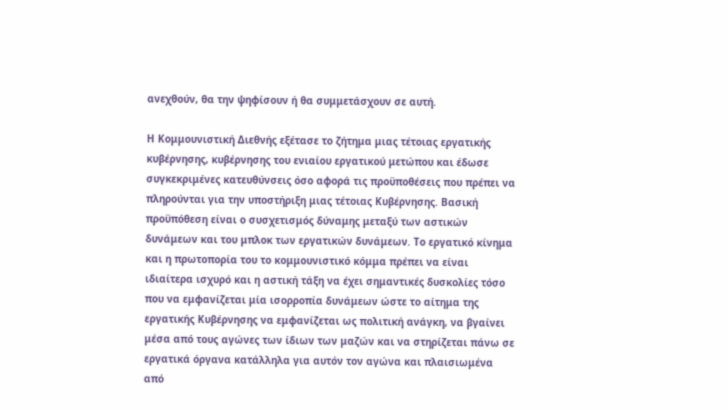ανεχθούν, θα την ψηφίσουν ή θα συμμετάσχουν σε αυτή.

Η Κομμουνιστική Διεθνής εξέτασε το ζήτημα μιας τέτοιας εργατικής κυβέρνησης, κυβέρνησης του ενιαίου εργατικού μετώπου και έδωσε συγκεκριμένες κατευθύνσεις όσο αφορά τις προϋποθέσεις που πρέπει να πληρούνται για την υποστήριξη μιας τέτοιας Κυβέρνησης. Βασική προϋπόθεση είναι ο συσχετισμός δύναμης μεταξύ των αστικών δυνάμεων και του μπλοκ των εργατικών δυνάμεων. Το εργατικό κίνημα και η πρωτοπορία του το κομμουνιστικό κόμμα πρέπει να είναι ιδιαίτερα ισχυρό και η αστική τάξη να έχει σημαντικές δυσκολίες τόσο που να εμφανίζεται μία ισορροπία δυνάμεων ώστε το αίτημα της εργατικής Κυβέρνησης να εμφανίζεται ως πολιτική ανάγκη, να βγαίνει μέσα από τους αγώνες των ίδιων των μαζών και να στηρίζεται πάνω σε εργατικά όργανα κατάλληλα για αυτόν τον αγώνα και πλαισιωμένα από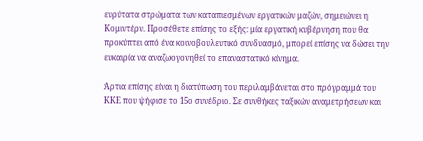ευρύτατα στρώματα των καταπιεσμένων εργατικών μαζών, σημειώνει η Κομιντέρν. Προσέθετε επίσης το εξής: μία εργατική κυβέρνηση που θα προκύπτει από ένα κοινοβουλευτικό συνδυασμό, μπορεί επίσης να δώσει την   ευκαιρία να αναζωογονηθεί το επαναστατικό κίνημα.

Άρτια επίσης είναι η διατύπωση του περιλαμβάνεται στο πρόγραμμά του ΚΚΕ που ψήφισε το 15ο συνέδριο. Σε συνθήκες ταξικών αναμετρήσεων και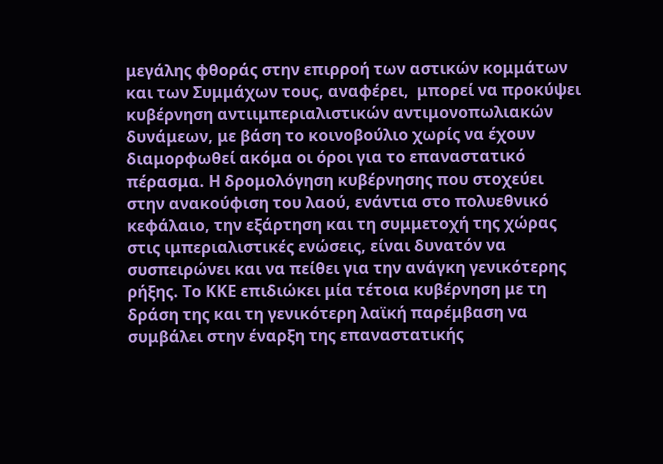μεγάλης φθοράς στην επιρροή των αστικών κομμάτων και των Συμμάχων τους, αναφέρει,  μπορεί να προκύψει κυβέρνηση αντιιμπεριαλιστικών αντιμονοπωλιακών δυνάμεων, με βάση το κοινοβούλιο χωρίς να έχουν διαμορφωθεί ακόμα οι όροι για το επαναστατικό πέρασμα. Η δρομολόγηση κυβέρνησης που στοχεύει στην ανακούφιση του λαού, ενάντια στο πολυεθνικό κεφάλαιο, την εξάρτηση και τη συμμετοχή της χώρας στις ιμπεριαλιστικές ενώσεις, είναι δυνατόν να συσπειρώνει και να πείθει για την ανάγκη γενικότερης ρήξης. Το ΚΚΕ επιδιώκει μία τέτοια κυβέρνηση με τη δράση της και τη γενικότερη λαϊκή παρέμβαση να συμβάλει στην έναρξη της επαναστατικής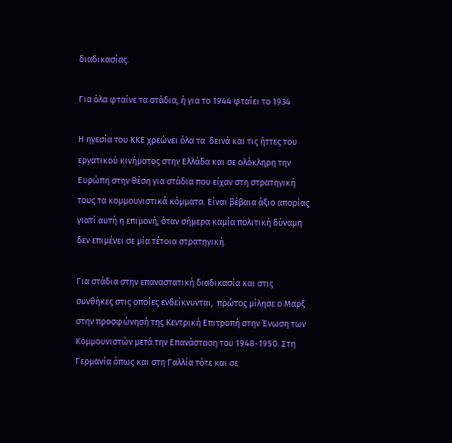διαδικασίας.

Για όλα φταίνε τα στάδια, ή για το 1944 φταίει το 1934

Η ηγεσία του ΚΚΕ χρεώνει όλα τα  δεινά και τις ήττες του εργατικού κινήματος στην Ελλάδα και σε ολόκληρη την Ευρώπη στην θέση για στάδια που είχαν στη στρατηγική τους τα κομμουνιστικά κόμματα. Είναι βέβαια άξιο απορίας γιατί αυτή η επιμονή, όταν σήμερα καμία πολιτική δύναμη δεν επιμένει σε μία τέτοια στρατηγική.

Για στάδια στην επαναστατική διαδικασία και στις  συνθήκες στις οποίες ενδείκνυνται,  πρώτος μίλησε ο Μαρξ στην προσφώνησή της Κεντρική Επιτροπή στην Ένωση των Κομμουνιστών μετά την Επανάσταση του 1948-1950. Στη Γερμανία όπως και στη Γαλλία τότε και σε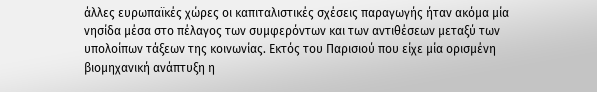άλλες ευρωπαϊκές χώρες οι καπιταλιστικές σχέσεις παραγωγής ήταν ακόμα μία νησίδα μέσα στο πέλαγος των συμφερόντων και των αντιθέσεων μεταξύ των υπολοίπων τάξεων της κοινωνίας. Εκτός του Παρισιού που είχε μία ορισμένη βιομηχανική ανάπτυξη η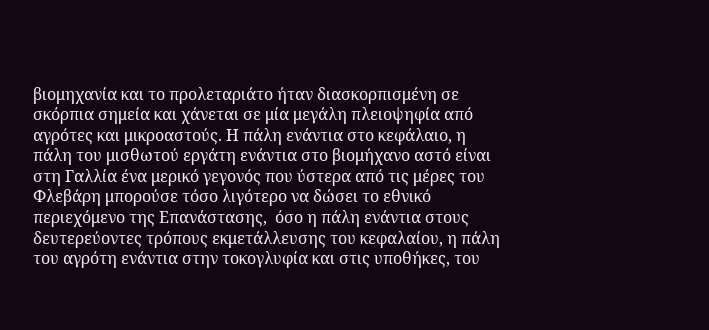βιομηχανία και το προλεταριάτο ήταν διασκορπισμένη σε σκόρπια σημεία και χάνεται σε μία μεγάλη πλειοψηφία από αγρότες και μικροαστούς. Η πάλη ενάντια στο κεφάλαιο, η πάλη του μισθωτού εργάτη ενάντια στο βιομήχανο αστό είναι στη Γαλλία ένα μερικό γεγονός που ύστερα από τις μέρες του Φλεβάρη μπορούσε τόσο λιγότερο να δώσει το εθνικό περιεχόμενο της Επανάστασης,  όσο η πάλη ενάντια στους  δευτερεύοντες τρόπους εκμετάλλευσης του κεφαλαίου, η πάλη του αγρότη ενάντια στην τοκογλυφία και στις υποθήκες, του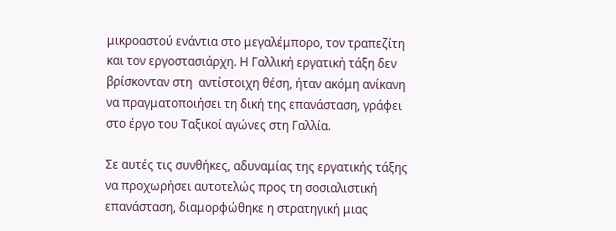μικροαστού ενάντια στο μεγαλέμπορο, τον τραπεζίτη και τον εργοστασιάρχη. Η Γαλλική εργατική τάξη δεν βρίσκονταν στη  αντίστοιχη θέση, ήταν ακόμη ανίκανη να πραγματοποιήσει τη δική της επανάσταση, γράφει στο έργο του Ταξικοί αγώνες στη Γαλλία.

Σε αυτές τις συνθήκες, αδυναμίας της εργατικής τάξης να προχωρήσει αυτοτελώς προς τη σοσιαλιστική επανάσταση, διαμορφώθηκε η στρατηγική μιας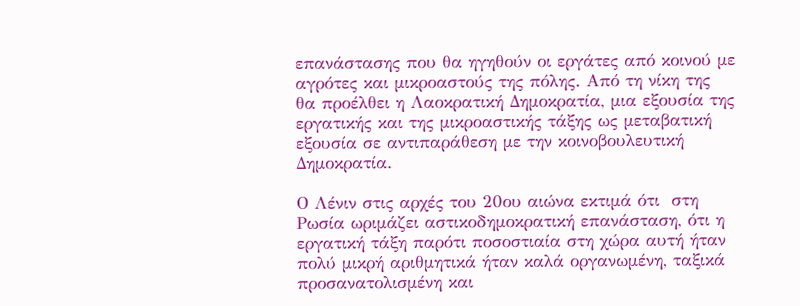επανάστασης που θα ηγηθούν οι εργάτες από κοινού με αγρότες και μικροαστούς της πόλης. Από τη νίκη της θα προέλθει η Λαοκρατική Δημοκρατία, μια εξουσία της εργατικής και της μικροαστικής τάξης ως μεταβατική εξουσία σε αντιπαράθεση με την κοινοβουλευτική Δημοκρατία.

Ο Λένιν στις αρχές του 20ου αιώνα εκτιμά ότι  στη Ρωσία ωριμάζει αστικοδημοκρατική επανάσταση, ότι η εργατική τάξη παρότι ποσοστιαία στη χώρα αυτή ήταν πολύ μικρή αριθμητικά ήταν καλά οργανωμένη, ταξικά προσανατολισμένη και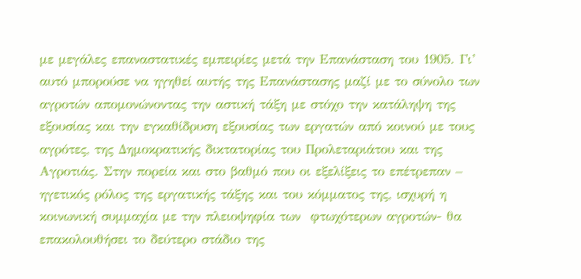με μεγάλες επαναστατικές εμπειρίες μετά την Επανάσταση του 1905. Γι’ αυτό μπορούσε να ηγηθεί αυτής της Επανάστασης μαζί με το σύνολο των αγροτών απομονώνοντας την αστική τάξη με στόχο την κατάληψη της εξουσίας και την εγκαθίδρυση εξουσίας των εργατών από κοινού με τους αγρότες, της Δημοκρατικής δικτατορίας του Προλεταριάτου και της Αγροτιάς. Στην πορεία και στο βαθμό που οι εξελίξεις το επέτρεπαν – ηγετικός ρόλος της εργατικής τάξης και του κόμματος της, ισχυρή η κοινωνική συμμαχία με την πλειοψηφία των  φτωχότερων αγροτών- θα επακολουθήσει το δεύτερο στάδιο της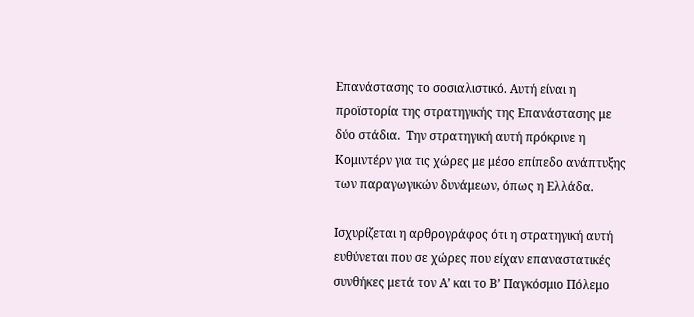Επανάστασης το σοσιαλιστικό. Αυτή είναι η  προϊστορία της στρατηγικής της Επανάστασης με δύο στάδια.  Την στρατηγική αυτή πρόκρινε η Κομιντέρν για τις χώρες με μέσο επίπεδο ανάπτυξης των παραγωγικών δυνάμεων, όπως η Ελλάδα.

Ισχυρίζεται η αρθρογράφος ότι η στρατηγική αυτή ευθύνεται που σε χώρες που είχαν επαναστατικές συνθήκες μετά τον Α’ και το Β’ Παγκόσμιο Πόλεμο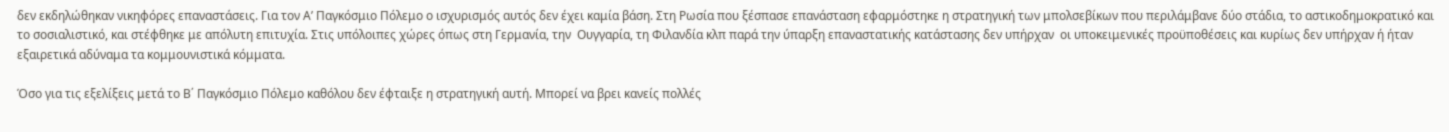δεν εκδηλώθηκαν νικηφόρες επαναστάσεις. Για τον Α’ Παγκόσμιο Πόλεμο ο ισχυρισμός αυτός δεν έχει καμία βάση. Στη Ρωσία που ξέσπασε επανάσταση εφαρμόστηκε η στρατηγική των μπολσεβίκων που περιλάμβανε δύο στάδια, το αστικοδημοκρατικό και το σοσιαλιστικό, και στέφθηκε με απόλυτη επιτυχία. Στις υπόλοιπες χώρες όπως στη Γερμανία, την  Ουγγαρία, τη Φιλανδία κλπ παρά την ύπαρξη επαναστατικής κατάστασης δεν υπήρχαν  οι υποκειμενικές προϋποθέσεις και κυρίως δεν υπήρχαν ή ήταν εξαιρετικά αδύναμα τα κομμουνιστικά κόμματα.

Όσο για τις εξελίξεις μετά το Β΄ Παγκόσμιο Πόλεμο καθόλου δεν έφταιξε η στρατηγική αυτή. Μπορεί να βρει κανείς πολλές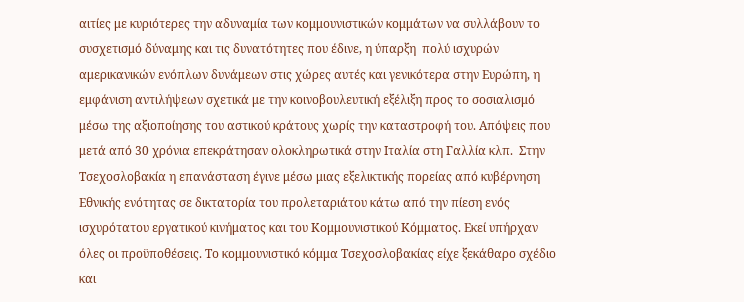αιτίες με κυριότερες την αδυναμία των κομμουνιστικών κομμάτων να συλλάβουν το συσχετισμό δύναμης και τις δυνατότητες που έδινε, η ύπαρξη  πολύ ισχυρών αμερικανικών ενόπλων δυνάμεων στις χώρες αυτές και γενικότερα στην Ευρώπη, η εμφάνιση αντιλήψεων σχετικά με την κοινοβουλευτική εξέλιξη προς το σοσιαλισμό μέσω της αξιοποίησης του αστικού κράτους χωρίς την καταστροφή του. Απόψεις που μετά από 30 χρόνια επεκράτησαν ολοκληρωτικά στην Ιταλία στη Γαλλία κλπ.  Στην Τσεχοσλοβακία η επανάσταση έγινε μέσω μιας εξελικτικής πορείας από κυβέρνηση Εθνικής ενότητας σε δικτατορία του προλεταριάτου κάτω από την πίεση ενός ισχυρότατου εργατικού κινήματος και του Κομμουνιστικού Κόμματος. Εκεί υπήρχαν όλες οι προϋποθέσεις. Το κομμουνιστικό κόμμα Τσεχοσλοβακίας είχε ξεκάθαρο σχέδιο και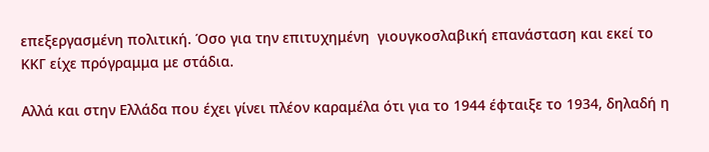επεξεργασμένη πολιτική. Όσο για την επιτυχημένη  γιουγκοσλαβική επανάσταση και εκεί το ΚΚΓ είχε πρόγραμμα με στάδια.

Αλλά και στην Ελλάδα που έχει γίνει πλέον καραμέλα ότι για το 1944 έφταιξε το 1934, δηλαδή η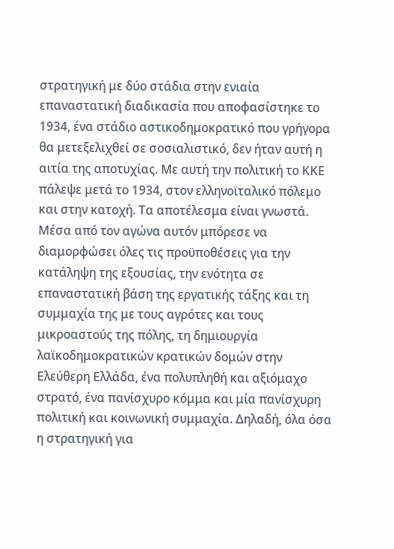στρατηγική με δύο στάδια στην ενιαία επαναστατική διαδικασία που αποφασίστηκε το 1934, ένα στάδιο αστικοδημοκρατικό που γρήγορα θα μετεξελιχθεί σε σοσιαλιστικό, δεν ήταν αυτή η αιτία της αποτυχίας. Με αυτή την πολιτική το ΚΚΕ πάλεψε μετά το 1934, στον ελληνοϊταλικό πόλεμο και στην κατοχή. Τα αποτέλεσμα είναι γνωστά.  Μέσα από τον αγώνα αυτόν μπόρεσε να διαμορφώσει όλες τις προϋποθέσεις για την κατάληψη της εξουσίας, την ενότητα σε επαναστατική βάση της εργατικής τάξης και τη συμμαχία της με τους αγρότες και τους μικροαστούς της πόλης, τη δημιουργία  λαϊκοδημοκρατικών κρατικών δομών στην Ελεύθερη Ελλάδα, ένα πολυπληθή και αξιόμαχο στρατό, ένα πανίσχυρο κόμμα και μία πανίσχυρη πολιτική και κοινωνική συμμαχία. Δηλαδή, όλα όσα η στρατηγική για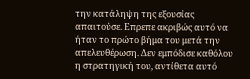την κατάληψη της εξουσίας απαιτούσε. Επρεπε ακριβώς αυτό να ήταν το πρώτο βήμα του μετά την απελευθέρωση. Δεν εμπόδισε καθόλου η στρατηγική του, αντίθετα αυτό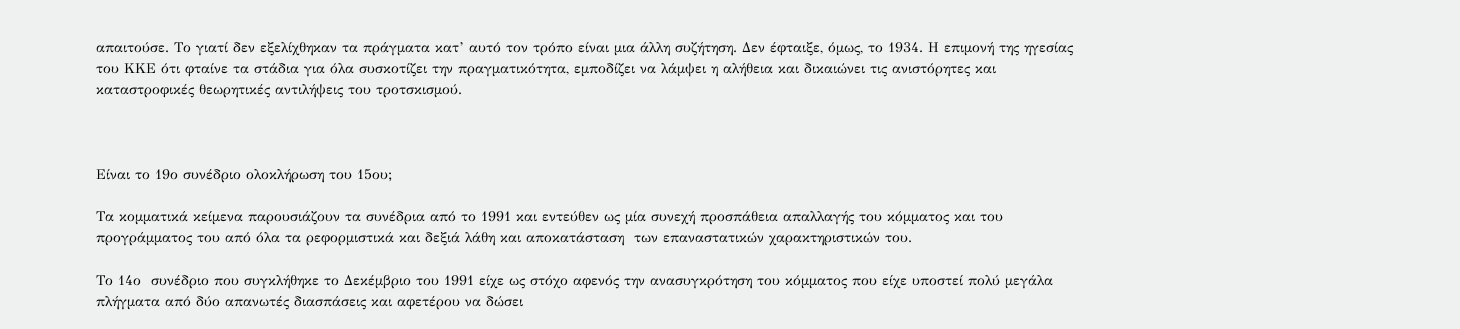απαιτούσε. Το γιατί δεν εξελίχθηκαν τα πράγματα κατ’ αυτό τον τρόπο είναι μια άλλη συζήτηση. Δεν έφταιξε, όμως, το 1934. Η επιμονή της ηγεσίας του ΚΚΕ ότι φταίνε τα στάδια για όλα συσκοτίζει την πραγματικότητα, εμποδίζει να λάμψει η αλήθεια και δικαιώνει τις ανιστόρητες και καταστροφικές θεωρητικές αντιλήψεις του τροτσκισμού.



Είναι το 19ο συνέδριο ολοκλήρωση του 15ου;

Τα κομματικά κείμενα παρουσιάζουν τα συνέδρια από το 1991 και εντεύθεν ως μία συνεχή προσπάθεια απαλλαγής του κόμματος και του προγράμματος του από όλα τα ρεφορμιστικά και δεξιά λάθη και αποκατάσταση  των επαναστατικών χαρακτηριστικών του.

Το 14ο  συνέδριο που συγκλήθηκε το Δεκέμβριο του 1991 είχε ως στόχο αφενός την ανασυγκρότηση του κόμματος που είχε υποστεί πολύ μεγάλα πλήγματα από δύο απανωτές διασπάσεις και αφετέρου να δώσει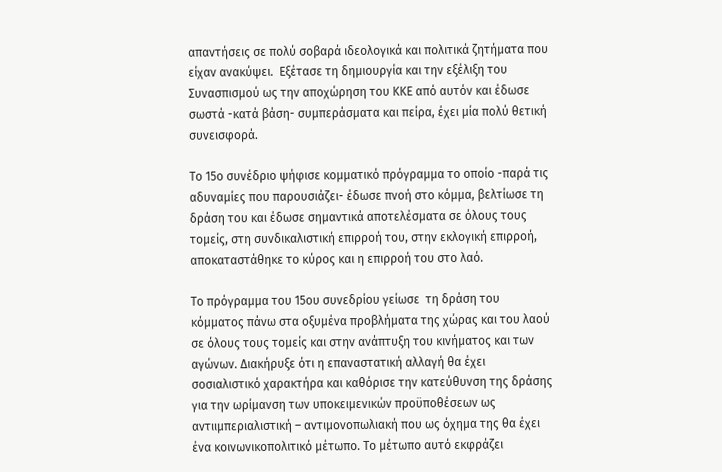απαντήσεις σε πολύ σοβαρά ιδεολογικά και πολιτικά ζητήματα που είχαν ανακύψει.  Εξέτασε τη δημιουργία και την εξέλιξη του Συνασπισμού ως την αποχώρηση του ΚΚΕ από αυτόν και έδωσε σωστά -κατά βάση- συμπεράσματα και πείρα, έχει μία πολύ θετική συνεισφορά.

Το 15ο συνέδριο ψήφισε κομματικό πρόγραμμα το οποίο -παρά τις αδυναμίες που παρουσιάζει- έδωσε πνοή στο κόμμα, βελτίωσε τη δράση του και έδωσε σημαντικά αποτελέσματα σε όλους τους τομείς, στη συνδικαλιστική επιρροή του, στην εκλογική επιρροή, αποκαταστάθηκε το κύρος και η επιρροή του στο λαό.

Το πρόγραμμα του 15ου συνεδρίου γείωσε  τη δράση του κόμματος πάνω στα οξυμένα προβλήματα της χώρας και του λαού σε όλους τους τομείς και στην ανάπτυξη του κινήματος και των αγώνων. Διακήρυξε ότι η επαναστατική αλλαγή θα έχει σοσιαλιστικό χαρακτήρα και καθόρισε την κατεύθυνση της δράσης για την ωρίμανση των υποκειμενικών προϋποθέσεων ως αντιιμπεριαλιστική – αντιμονοπωλιακή που ως όχημα της θα έχει ένα κοινωνικοπολιτικό μέτωπο. Το μέτωπο αυτό εκφράζει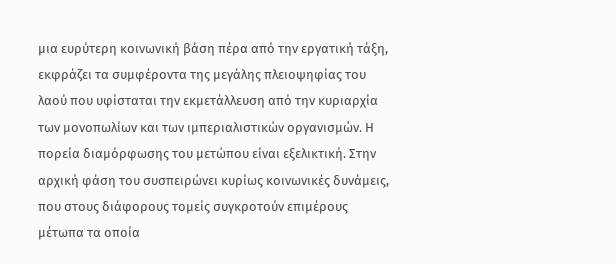μια ευρύτερη κοινωνική βάση πέρα από την εργατική τάξη, εκφράζει τα συμφέροντα της μεγάλης πλειοψηφίας του λαού που υφίσταται την εκμετάλλευση από την κυριαρχία των μονοπωλίων και των ιμπεριαλιστικών οργανισμών. Η πορεία διαμόρφωσης του μετώπου είναι εξελικτική. Στην αρχική φάση του συσπειρώνει κυρίως κοινωνικές δυνάμεις,  που στους διάφορους τομείς συγκροτούν επιμέρους μέτωπα τα οποία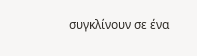συγκλίνουν σε ένα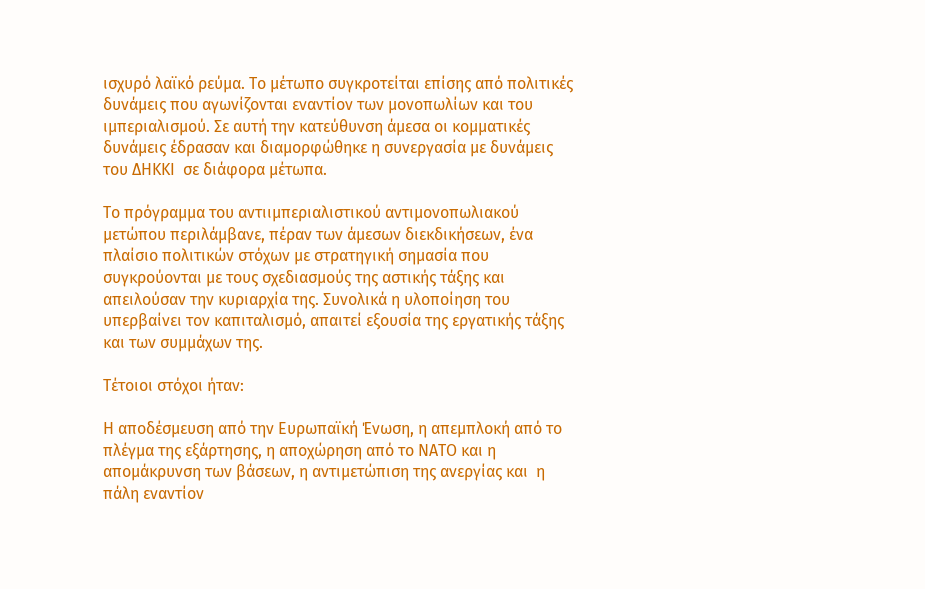ισχυρό λαϊκό ρεύμα. Το μέτωπο συγκροτείται επίσης από πολιτικές δυνάμεις που αγωνίζονται εναντίον των μονοπωλίων και του ιμπεριαλισμού. Σε αυτή την κατεύθυνση άμεσα οι κομματικές δυνάμεις έδρασαν και διαμορφώθηκε η συνεργασία με δυνάμεις του ΔΗΚΚΙ  σε διάφορα μέτωπα.

Το πρόγραμμα του αντιιμπεριαλιστικού αντιμονοπωλιακού μετώπου περιλάμβανε, πέραν των άμεσων διεκδικήσεων, ένα πλαίσιο πολιτικών στόχων με στρατηγική σημασία που συγκρούονται με τους σχεδιασμούς της αστικής τάξης και απειλούσαν την κυριαρχία της. Συνολικά η υλοποίηση του υπερβαίνει τον καπιταλισμό, απαιτεί εξουσία της εργατικής τάξης και των συμμάχων της.

Τέτοιοι στόχοι ήταν:

Η αποδέσμευση από την Ευρωπαϊκή Ένωση, η απεμπλοκή από το πλέγμα της εξάρτησης, η αποχώρηση από το ΝΑΤΟ και η απομάκρυνση των βάσεων, η αντιμετώπιση της ανεργίας και  η πάλη εναντίον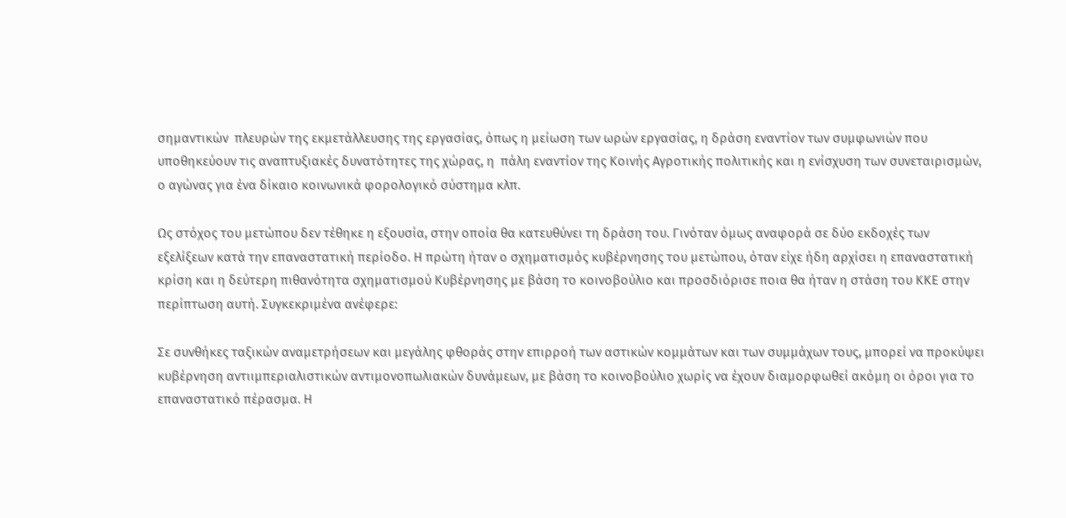σημαντικών  πλευρών της εκμετάλλευσης της εργασίας, όπως η μείωση των ωρών εργασίας, η δράση εναντίον των συμφωνιών που υποθηκεύουν τις αναπτυξιακές δυνατότητες της χώρας, η  πάλη εναντίον της Κοινής Αγροτικής πολιτικής και η ενίσχυση των συνεταιρισμών, ο αγώνας για ένα δίκαιο κοινωνικά φορολογικό σύστημα κλπ.

Ως στόχος του μετώπου δεν τέθηκε η εξουσία, στην οποία θα κατευθύνει τη δράση του. Γινόταν όμως αναφορά σε δύο εκδοχές των εξελίξεων κατά την επαναστατική περίοδο. Η πρώτη ήταν ο σχηματισμός κυβέρνησης του μετώπου, όταν είχε ήδη αρχίσει η επαναστατική κρίση και η δεύτερη πιθανότητα σχηματισμού Κυβέρνησης με βάση το κοινοβούλιο και προσδιόρισε ποια θα ήταν η στάση του ΚΚΕ στην περίπτωση αυτή. Συγκεκριμένα ανέφερε:

Σε συνθήκες ταξικών αναμετρήσεων και μεγάλης φθοράς στην επιρροή των αστικών κομμάτων και των συμμάχων τους, μπορεί να προκύψει κυβέρνηση αντιιμπεριαλιστικών αντιμονοπωλιακών δυνάμεων, με βάση το κοινοβούλιο χωρίς να έχουν διαμορφωθεί ακόμη οι όροι για το επαναστατικό πέρασμα. Η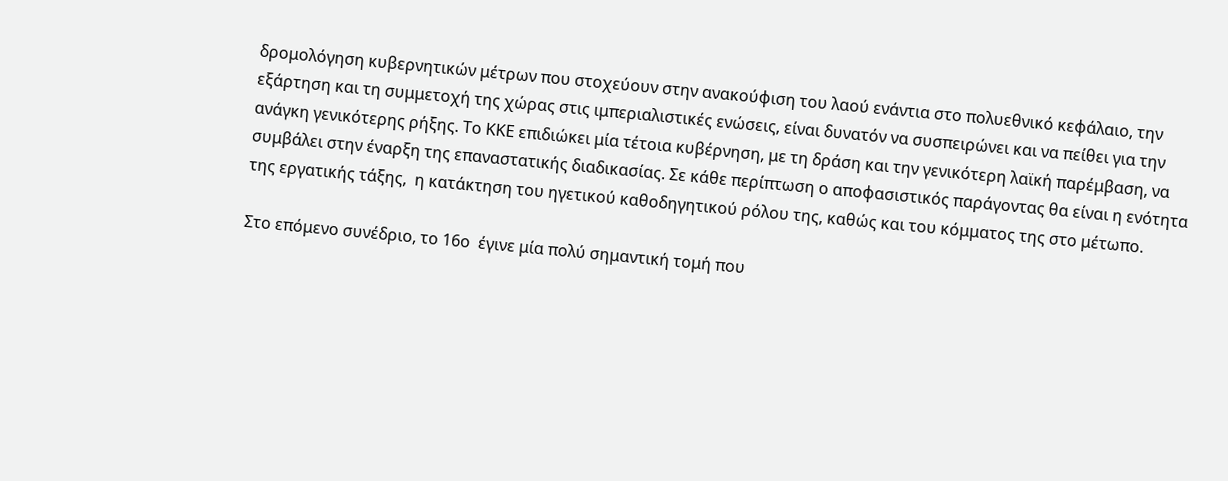δρομολόγηση κυβερνητικών μέτρων που στοχεύουν στην ανακούφιση του λαού ενάντια στο πολυεθνικό κεφάλαιο, την εξάρτηση και τη συμμετοχή της χώρας στις ιμπεριαλιστικές ενώσεις, είναι δυνατόν να συσπειρώνει και να πείθει για την ανάγκη γενικότερης ρήξης. Το ΚΚΕ επιδιώκει μία τέτοια κυβέρνηση, με τη δράση και την γενικότερη λαϊκή παρέμβαση, να  συμβάλει στην έναρξη της επαναστατικής διαδικασίας. Σε κάθε περίπτωση ο αποφασιστικός παράγοντας θα είναι η ενότητα της εργατικής τάξης,  η κατάκτηση του ηγετικού καθοδηγητικού ρόλου της, καθώς και του κόμματος της στο μέτωπο.

Στο επόμενο συνέδριο, το 16ο  έγινε μία πολύ σημαντική τομή που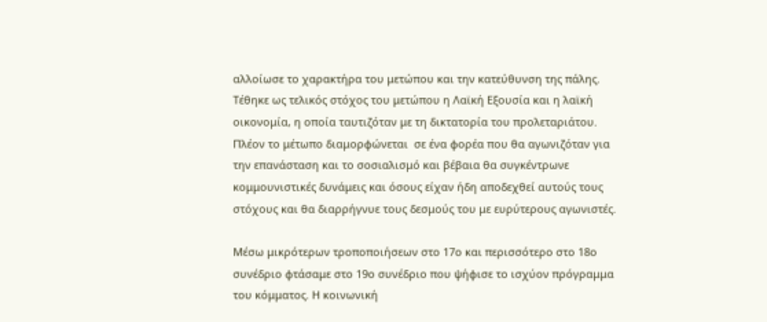αλλοίωσε το χαρακτήρα του μετώπου και την κατεύθυνση της πάλης. Τέθηκε ως τελικός στόχος του μετώπου η Λαϊκή Εξουσία και η λαϊκή οικονομία, η οποία ταυτιζόταν με τη δικτατορία του προλεταριάτου. Πλέον το μέτωπο διαμορφώνεται  σε ένα φορέα που θα αγωνιζόταν για την επανάσταση και το σοσιαλισμό και βέβαια θα συγκέντρωνε κομμουνιστικές δυνάμεις και όσους είχαν ήδη αποδεχθεί αυτούς τους στόχους και θα διαρρήγνυε τους δεσμούς του με ευρύτερους αγωνιστές.

Μέσω μικρότερων τροποποιήσεων στο 17ο και περισσότερο στο 18ο συνέδριο φτάσαμε στο 19ο συνέδριο που ψήφισε το ισχύον πρόγραμμα του κόμματος. Η κοινωνική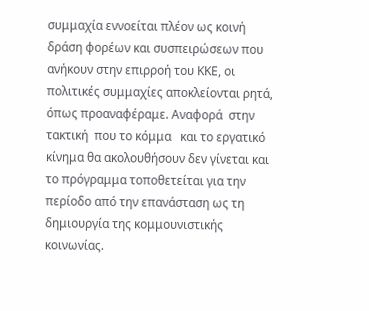συμμαχία εννοείται πλέον ως κοινή δράση φορέων και συσπειρώσεων που ανήκουν στην επιρροή του ΚΚΕ, οι πολιτικές συμμαχίες αποκλείονται ρητά, όπως προαναφέραμε. Αναφορά  στην τακτική  που το κόμμα   και το εργατικό κίνημα θα ακολουθήσουν δεν γίνεται και το πρόγραμμα τοποθετείται για την περίοδο από την επανάσταση ως τη δημιουργία της κομμουνιστικής κοινωνίας.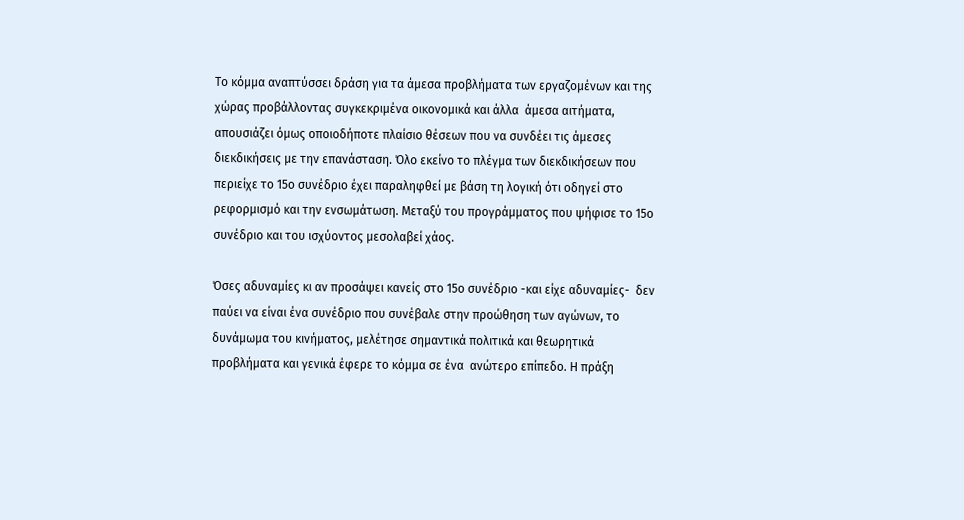Το κόμμα αναπτύσσει δράση για τα άμεσα προβλήματα των εργαζομένων και της χώρας προβάλλοντας συγκεκριμένα οικονομικά και άλλα  άμεσα αιτήματα, απουσιάζει όμως οποιοδήποτε πλαίσιο θέσεων που να συνδέει τις άμεσες διεκδικήσεις με την επανάσταση. Όλο εκείνο το πλέγμα των διεκδικήσεων που περιείχε το 15ο συνέδριο έχει παραληφθεί με βάση τη λογική ότι οδηγεί στο ρεφορμισμό και την ενσωμάτωση. Μεταξύ του προγράμματος που ψήφισε το 15ο συνέδριο και του ισχύοντος μεσολαβεί χάος.

Όσες αδυναμίες κι αν προσάψει κανείς στο 15ο συνέδριο -και είχε αδυναμίες-  δεν παύει να είναι ένα συνέδριο που συνέβαλε στην προώθηση των αγώνων, το δυνάμωμα του κινήματος, μελέτησε σημαντικά πολιτικά και θεωρητικά προβλήματα και γενικά έφερε το κόμμα σε ένα  ανώτερο επίπεδο. Η πράξη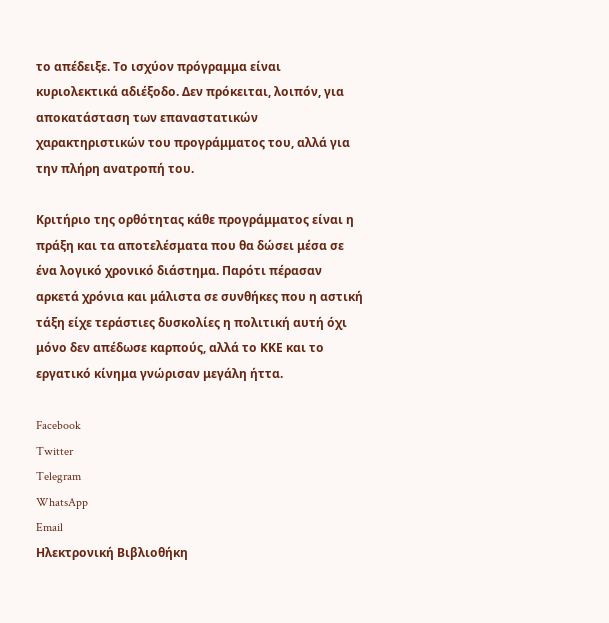το απέδειξε. Το ισχύον πρόγραμμα είναι κυριολεκτικά αδιέξοδο. Δεν πρόκειται, λοιπόν, για αποκατάσταση των επαναστατικών χαρακτηριστικών του προγράμματος του, αλλά για την πλήρη ανατροπή του.

Κριτήριο της ορθότητας κάθε προγράμματος είναι η πράξη και τα αποτελέσματα που θα δώσει μέσα σε ένα λογικό χρονικό διάστημα. Παρότι πέρασαν αρκετά χρόνια και μάλιστα σε συνθήκες που η αστική τάξη είχε τεράστιες δυσκολίες η πολιτική αυτή όχι μόνο δεν απέδωσε καρπούς, αλλά το ΚΚΕ και το εργατικό κίνημα γνώρισαν μεγάλη ήττα.

Facebook
Twitter
Telegram
WhatsApp
Email
Ηλεκτρονική Βιβλιοθήκη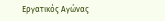Εργατικός Αγώνας